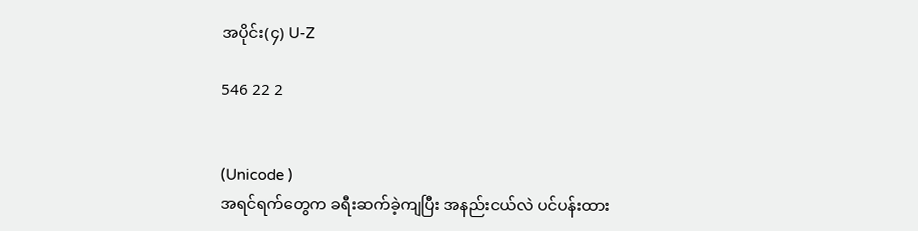အပိုင်း(၄) U-Z

546 22 2


(Unicode )
အရင်ရက်တွေက ခရီးဆက်ခဲ့ကျပြီး အနည်းငယ်လဲ ပင်ပန်းထား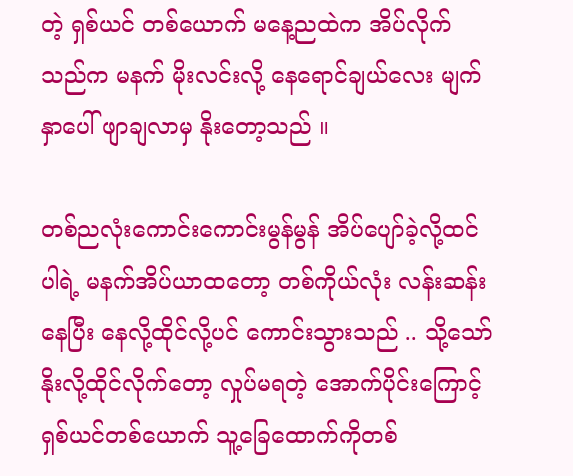တဲ့ ရှစ်ယင် တစ်ယောက် မနေ့ညထဲက အိပ်လိုက်သည်က မနက် မိုးလင်းလို့ နေရောင်ချယ်လေး မျက်နှာပေါ် ဖျာချလာမှ နိုးတော့သည် ။

တစ်ညလုံးကောင်းကောင်းမွန်မွန် အိပ်ပျော်ခဲ့လို့ထင်ပါရဲ့ မနက်အိပ်ယာထတော့ တစ်ကိုယ်လုံး လန်းဆန်းနေပြီး နေလို့ထိုင်လို့ပင် ကောင်းသွားသည် .. သို့သော် နိုးလို့ထိုင်လိုက်တော့ လှုပ်မရတဲ့ အောက်ပိုင်းကြောင့် ရှစ်ယင်တစ်ယောက် သူ့ခြေထောက်ကိုတစ်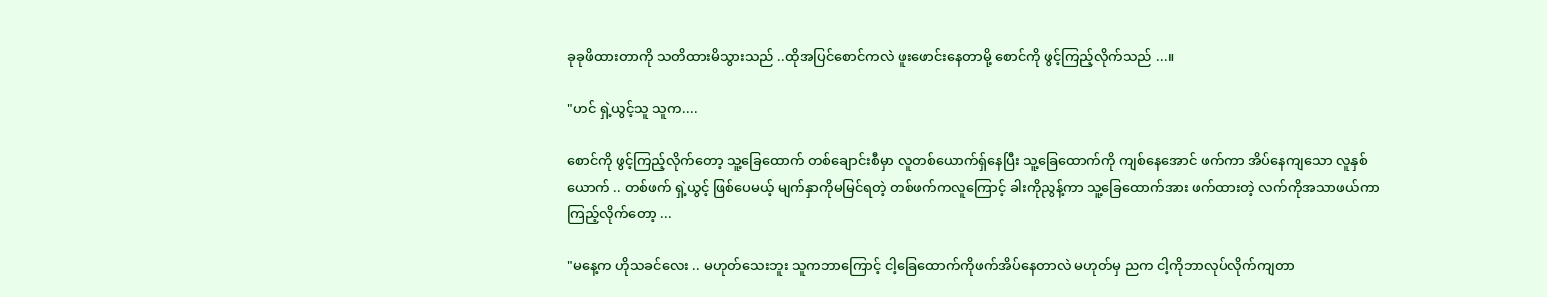ခုခုဖိထားတာကို သတိထားမိသွားသည် ..ထိုအပြင်စောင်ကလဲ ဖူးဖောင်းနေတာမို့ စောင်ကို ဖွင့်ကြည့်လိုက်သည် ...။

"ဟင် ရှဲ့ယွင့်သူ သူက....

စောင်ကို ဖွင့်ကြည့်လိုက်တော့ သူ့ခြေထောက် တစ်ချောင်းစီမှာ လူတစ်ယောက်ရှ်နေပြီး သူ့ခြေထောက်ကို ကျစ်နေအောင် ဖက်ကာ အိပ်နေကျသော လူနှစ်ယောက် .. တစ်ဖက် ရှဲ့ယွင့် ဖြစ်ပေမယ့် မျက်နှာကိုမမြင်ရတဲ့ တစ်ဖက်ကလူကြောင့် ခါးကိုညွန့်ကာ သူ့ခြေထောက်အား ဖက်ထားတဲ့ လက်ကိုအသာဖယ်ကာ   ကြည့်လိုက်တော့ ...

"မနေ့က ဟိုသခင်လေး .. မဟုတ်သေးဘူး သူကဘာကြောင့် ငါ့ခြေထောက်ကိုဖက်အိပ်နေတာလဲ မဟုတ်မှ ညက ငါ့ကိုဘာလုပ်လိုက်ကျတာ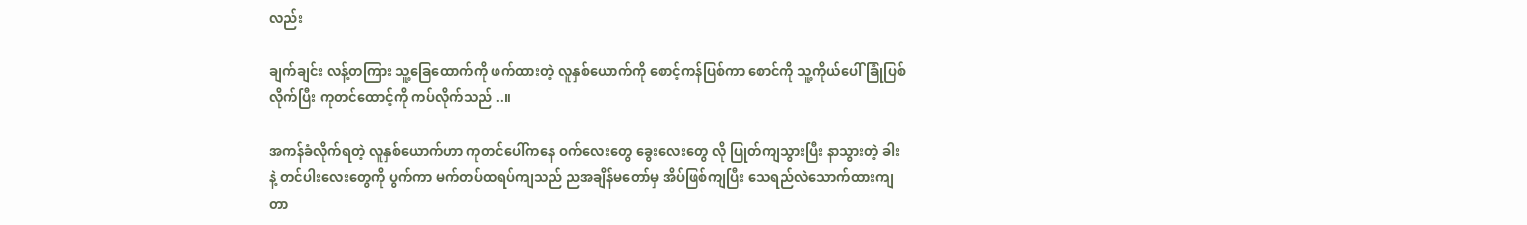လည်း

ချက်ချင်း လန့်တကြား သူ့ခြေထောက်ကို ဖက်ထားတဲ့ လူနှစ်ယောက်ကို စောင့်ကန်ပြစ်ကာ စောင်ကို သူ့ကိုယ်ပေါ် ခြုံပြစ်လိုက်ပြီး ကုတင်ထောင့်ကို ကပ်လိုက်သည် ..။

အကန်ခံလိုက်ရတဲ့ လူနှစ်ယောက်ဟာ ကုတင်ပေါ်ကနေ ဝက်လေးတွေ ခွေးလေးတွေ လို ပြုတ်ကျသွားပြီး နာသွားတဲ့ ခါးနဲ့ တင်ပါးလေးတွေကို ပွက်ကာ မက်တပ်ထရပ်ကျသည် ညအချိန်မတော်မှ အိပ်ဖြစ်ကျပြီး သေရည်လဲသောက်ထားကျတာ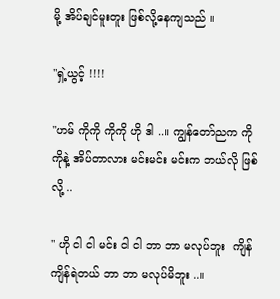မို့ အိပ်ချင်မူးတူး ဖြစ်လို့နေကျသည် ။

"ရှဲ့ယွင့် !!!!

"ဟမ် ကိုကို ကိုကို ဟို ဒါ ..။ ကျွန်တော်ညက ကိုကိုနဲ့ အိပ်တာလား မင်းမင်း မင်းက ဘယ်လို ဖြစ်လို့ ..

" ဟို ငါ ငါ မင်း ငါ ငါ ဘာ ဘာ မလုပ်ဘူး  ကျိန် ကျိန်ရဲတယ် ဘာ ဘာ မလုပ်မိဘူး ..။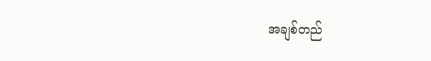အချစ်တည်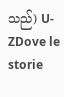သည်) U-ZDove le storie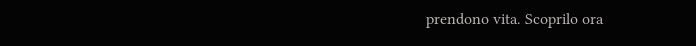prendono vita. Scoprilo ora